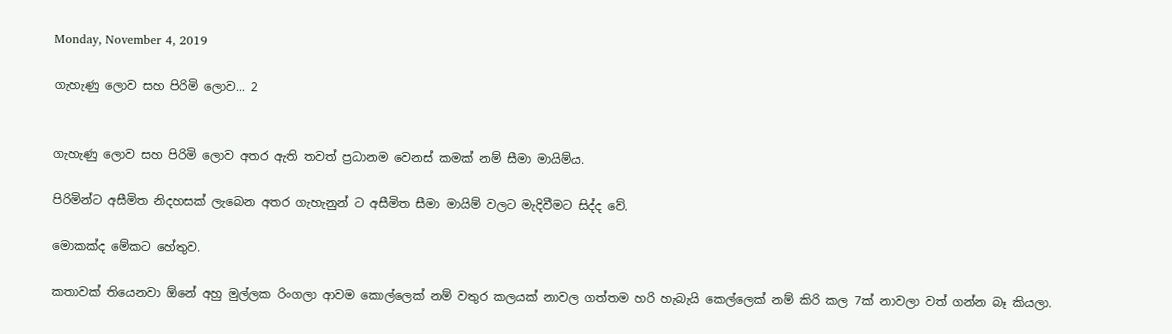Monday, November 4, 2019

ගැහැණු ලොව සහ පිරිමි ලොව... 2


ගැහැණු ලොව සහ පිරිමි ලොව අතර ඇති තවත් ප්‍රධානම වෙනස් කමක් නම් සීමා මායිම්ය.

පිරිමින්ට අසීමිත නිදහසක් ලැබෙන අතර ගැහැනුන් ට අසීමිත සීමා මායිම් වලට මැදිවීමට සිද්ද වේ.

මොකක්ද මේකට හේතුව.

කතාවක් තියෙනවා ඕනේ අහු මුල්ලක රිංගලා ආවම කොල්ලෙක් නම් වතුර කලයක් නාවල ගත්තම හරි හැබැයි කෙල්ලෙක් නම් කිරි කල 7ක් නාවලා වත් ගන්න බෑ කියලා.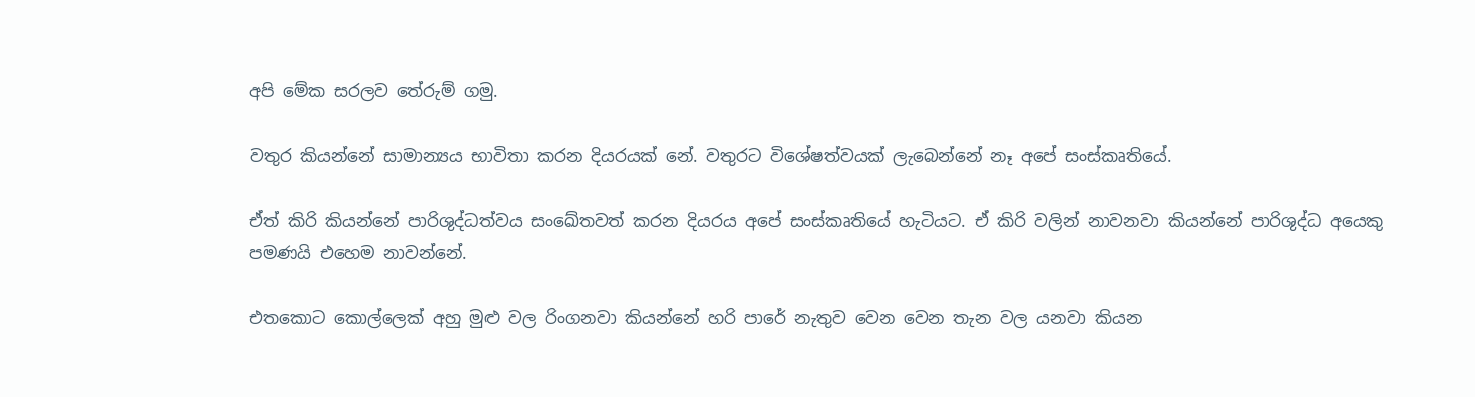අපි මේක සරලව තේරුම් ගමු.

වතුර කියන්නේ සාමාන්‍යය භාවිතා කරන දියරයක් නේ. වතුරට විශේෂත්වයක් ලැබෙන්නේ නෑ අපේ සංස්කෘතියේ.

ඒත් කිරි කියන්නේ පාරිශුද්ධත්වය සංඛේතවත් කරන දියරය අපේ සංස්කෘතියේ හැටියට. ඒ කිරි වලින් නාවනවා කියන්නේ පාරිශුද්ධ අයෙකු පමණයි එහෙම නාවන්නේ.

එතකොට කොල්ලෙක් අහු මුළු වල රිංගනවා කියන්නේ හරි පාරේ නැතුව වෙන වෙන තැන වල යනවා කියන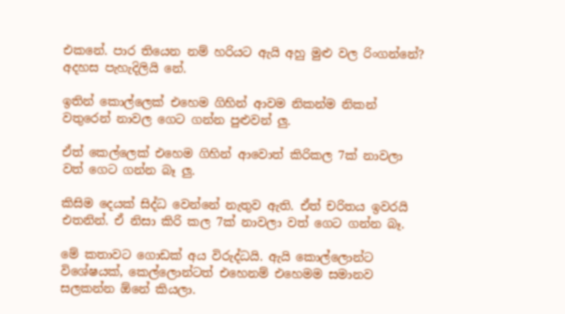එකනේ. පාර තියෙන නම් හරියට ඇයි අහු මුළු වල රිංගන්නේ? අදහස පැහැදිලියි නේ.

ඉතින් කොල්ලෙක් එහෙම ගිහින් ආවම නිකන්ම නිකන් වතුරෙන් නාවල ගෙට ගන්න පුළුවන් ලු.

ඒත් කෙල්ලෙක් එහෙම ගිහින් ආවොත් කිරිකල 7ක් නාවලා වත් ගෙට ගන්න බෑ ලු.

කිසිම දෙයක් සිද්ධ වෙන්නේ නැතුව ඇති. ඒත් චරිතය ඉවරයි එතනින්. ඒ නිසා කිරි කල 7ක් නාවලා වත් ගෙට ගන්න බෑ.

මේ කතාවට ගොඩක් අය විරුද්ධයි. ඇයි කොල්ලොන්ට විශේෂයක්, කෙල්ලොන්ටත් එහෙනම් එහෙමම සමානව සලකන්න ඕනේ කියලා.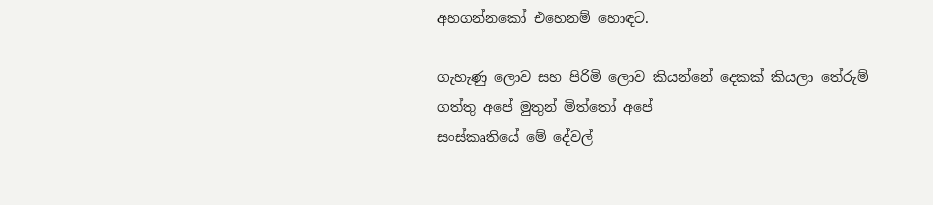අහගන්නකෝ එහෙනම් හොඳට.

ගැහැණු ලොව සහ පිරිමි ලොව කියන්නේ දෙකක් කියලා තේරුම් ගත්තු අපේ මුතුන් මිත්තෝ අපේ
සංස්කෘතියේ මේ දේවල්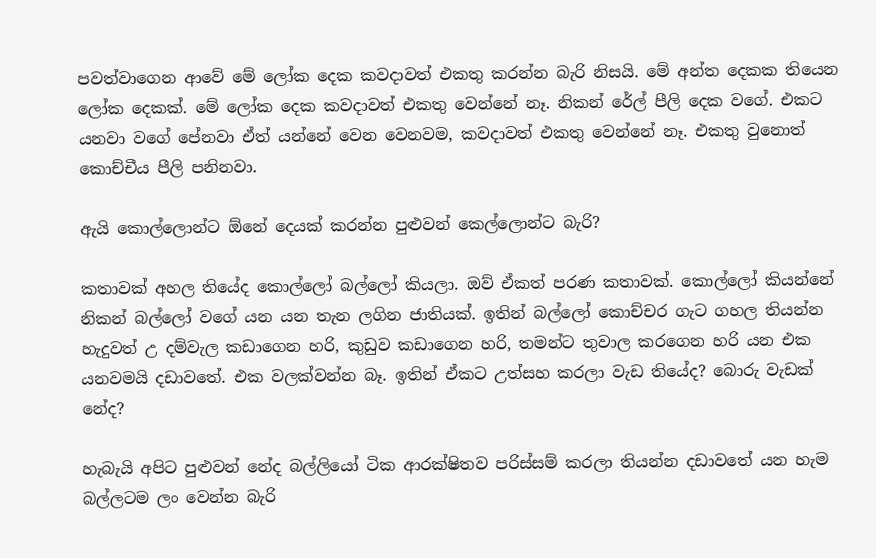පවත්වාගෙන ආවේ මේ ලෝක දෙක කවදාවත් එකතු කරන්න බැරි නිසයි. මේ අන්ත දෙකක තියෙන ලෝක දෙකක්. මේ ලෝක දෙක කවදාවත් එකතු වෙන්නේ නෑ. නිකන් රේල් පීලි දෙක වගේ. එකට යනවා වගේ පේනවා ඒත් යන්නේ වෙන වෙනවම, කවදාවත් එකතු වෙන්නේ නෑ. එකතු වුනොත් කොච්චීය පීලි පනිනවා.

ඇයි කොල්ලොන්ට ඕනේ දෙයක් කරන්න පුළුවන් කෙල්ලොන්ට බැරි?

කතාවක් අහල තියේද කොල්ලෝ බල්ලෝ කියලා. ඔව් ඒකත් පරණ කතාවක්. කොල්ලෝ කියන්නේ නිකන් බල්ලෝ වගේ යන යන තැන ලගින ජාතියක්. ඉතින් බල්ලෝ කොච්චර ගැට ගහල තියන්න හැදුවත් උ දම්වැල කඩාගෙන හරි, කුඩුව කඩාගෙන හරි, තමන්ට තුවාල කරගෙන හරි යන එක යනවමයි දඩාවතේ. එක වලක්වන්න බෑ. ඉතින් ඒකට උත්සහ කරලා වැඩ තියේද? බොරු වැඩක් නේද?

හැබැයි අපිට පුළුවන් නේද බල්ලියෝ ටික ආරක්ෂිතව පරිස්සම් කරලා තියන්න දඩාවතේ යන හැම බල්ලටම ලං වෙන්න බැරි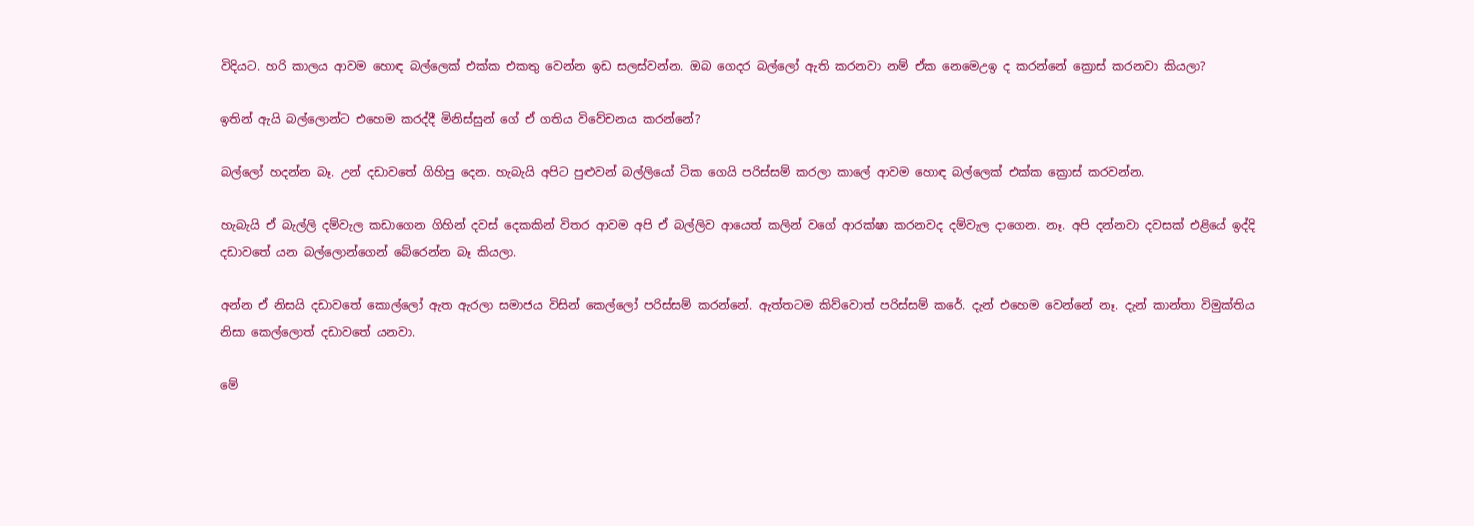විදියට. හරි කාලය ආවම හොඳ බල්ලෙක් එක්ක එකතු වෙන්න ඉඩ සලස්වන්න. ඔබ ගෙදර බල්ලෝ ඇති කරනවා නම් ඒක නෙමෙඋඉ ද කරන්නේ ක්‍රොස් කරනවා කියලා?

ඉතින් ඇයි බල්ලොන්ට එහෙම කරද්දී මිනිස්සුන් ගේ ඒ ගතිය විවේචනය කරන්නේ?

බල්ලෝ හදන්න බෑ. උන් දඩාවතේ ගිහිපු දෙන. හැබැයි අපිට පුළුවන් බල්ලියෝ ටික ගෙයි පරිස්සම් කරලා කාලේ ආවම හොඳ බල්ලෙක් එක්ක ක්‍රොස් කරවන්න.

හැබැයි ඒ බැල්ලි දම්වැල කඩාගෙන ගිහින් දවස් දෙකකින් විතර ආවම අපි ඒ බල්ලිව ආයෙත් කලින් වගේ ආරක්ෂා කරනවද දම්වැල දාගෙන. නෑ. අපි දන්නවා දවසක් එළියේ ඉද්දි දඩාවතේ යන බල්ලොන්ගෙන් බේරෙන්න බෑ කියලා.

අන්න ඒ නිසයි දඩාවතේ කොල්ලෝ ඇත ඇරලා සමාජය විසින් කෙල්ලෝ පරිස්සම් කරන්නේ. ඇත්තටම කිව්වොත් පරිස්සම් කරේ. දැන් එහෙම වෙන්නේ නෑ. දැන් කාන්තා විමුක්තිය නිසා කෙල්ලොත් දඩාවතේ යනවා.

මේ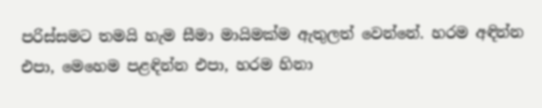පරිස්සමට තමයි හැම සීමා මායිමක්ම ඇතුලත් වෙන්නේ. හරම අඳින්න එපා, මෙහෙම පළඳින්න එපා, හරම හිනා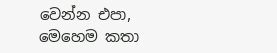වෙන්න එපා, මෙහෙම කතා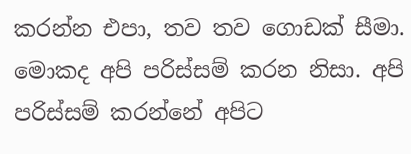කරන්න එපා, තව තව ගොඩක් සීමා. මොකද අපි පරිස්සම් කරන නිසා. අපි පරිස්සම් කරන්නේ අපිට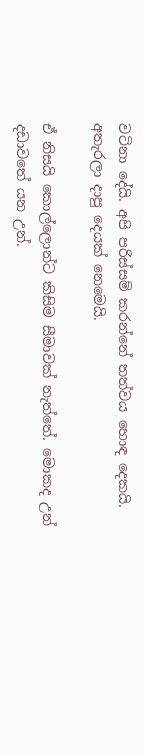වටිනා දේයි. අපි පරිස්සම් කරන්නේ තත්වය හොඳ දෙකයි. අතැරලා දාපු දෙයක් නෙමෙයි.

ඒ නිසයි කොල්ලොන්ට කිසිම සීමාවක් නැත්තේ. මොකද උන් දඩාවතේ යන උන්.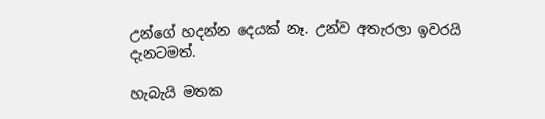උන්ගේ හදන්න දෙයක් නෑ. උන්ව අතැරලා ඉවරයි දැනටමත්.

හැබැයි මතක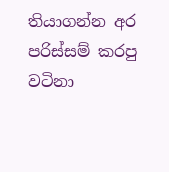තියාගන්න අර පරිස්සම් කරපු වටිනා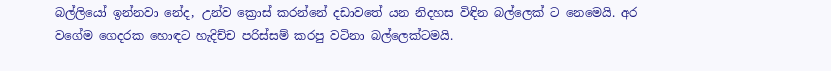බල්ලියෝ ඉන්නවා නේද, උන්ව ක්‍රොස් කරන්නේ දඩාවතේ යන නිදහස විඳින බල්ලෙක් ට නෙමෙයි. අර වගේම ගෙදරක හොඳට හැදිච්ච පරිස්සම් කරපු වටිනා බල්ලෙක්ටමයි.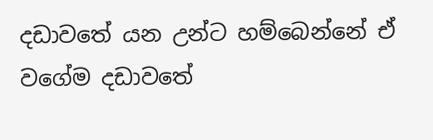දඩාවතේ යන උන්ට හම්බෙන්නේ ඒ වගේම දඩාවතේ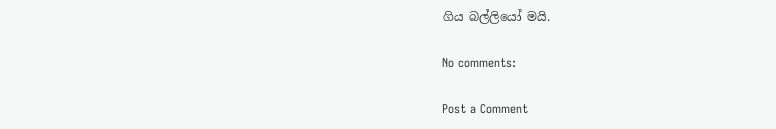ගිය බල්ලියෝ මයි.

No comments:

Post a Comment